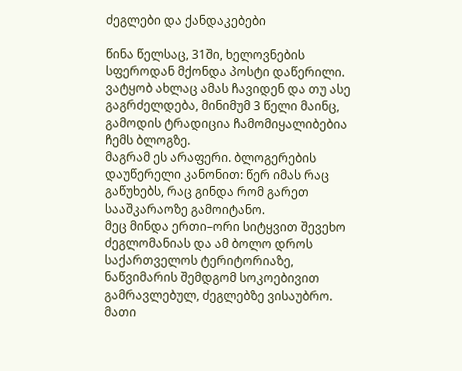ძეგლები და ქანდაკებები

წინა წელსაც, 31ში, ხელოვნების სფეროდან მქონდა პოსტი დაწერილი. ვატყობ ახლაც ამას ჩავიდენ და თუ ასე გაგრძელდება, მინიმუმ 3 წელი მაინც, გამოდის ტრადიცია ჩამომიყალიბებია ჩემს ბლოგზე.
მაგრამ ეს არაფერი. ბლოგერების დაუწერელი კანონით: წერ იმას რაც გაწუხებს, რაც გინდა რომ გარეთ სააშკარაოზე გამოიტანო.
მეც მინდა ერთი–ორი სიტყვით შევეხო ძეგლომანიას და ამ ბოლო დროს საქართველოს ტერიტორიაზე, ნაწვიმარის შემდგომ სოკოებივით გამრავლებულ, ძეგლებზე ვისაუბრო. მათი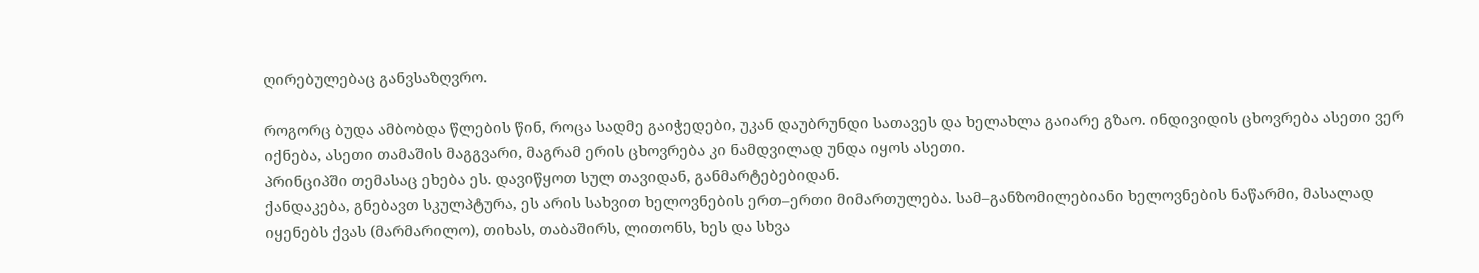ღირებულებაც განვსაზღვრო.

როგორც ბუდა ამბობდა წლების წინ, როცა სადმე გაიჭედები, უკან დაუბრუნდი სათავეს და ხელახლა გაიარე გზაო. ინდივიდის ცხოვრება ასეთი ვერ იქნება, ასეთი თამაშის მაგგვარი, მაგრამ ერის ცხოვრება კი ნამდვილად უნდა იყოს ასეთი.
პრინციპში თემასაც ეხება ეს. დავიწყოთ სულ თავიდან, განმარტებებიდან.
ქანდაკება, გნებავთ სკულპტურა, ეს არის სახვით ხელოვნების ერთ–ერთი მიმართულება. სამ–განზომილებიანი ხელოვნების ნაწარმი, მასალად იყენებს ქვას (მარმარილო), თიხას, თაბაშირს, ლითონს, ხეს და სხვა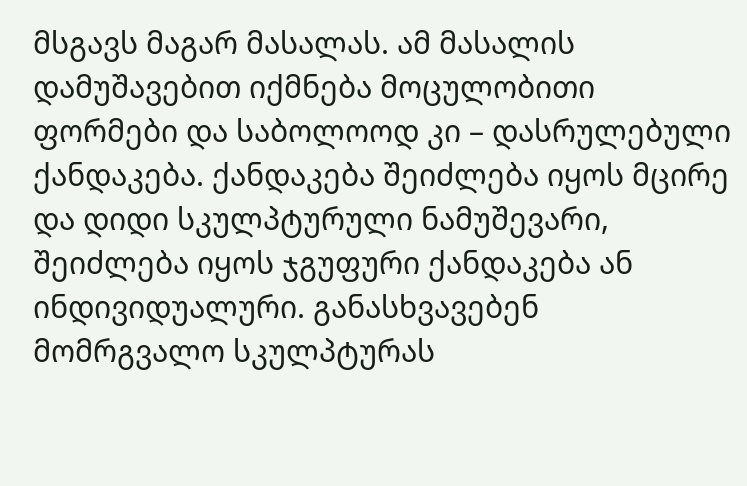მსგავს მაგარ მასალას. ამ მასალის დამუშავებით იქმნება მოცულობითი ფორმები და საბოლოოდ კი – დასრულებული ქანდაკება. ქანდაკება შეიძლება იყოს მცირე და დიდი სკულპტურული ნამუშევარი, შეიძლება იყოს ჯგუფური ქანდაკება ან ინდივიდუალური. განასხვავებენ მომრგვალო სკულპტურას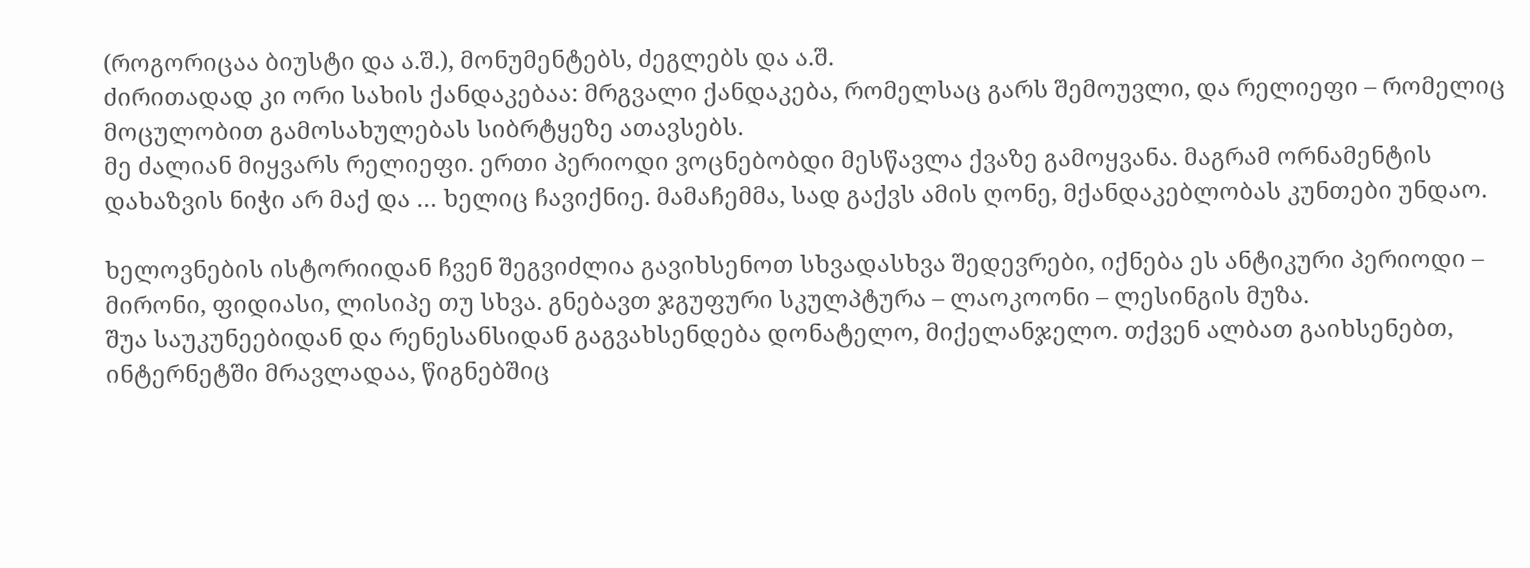(როგორიცაა ბიუსტი და ა.შ.), მონუმენტებს, ძეგლებს და ა.შ.
ძირითადად კი ორი სახის ქანდაკებაა: მრგვალი ქანდაკება, რომელსაც გარს შემოუვლი, და რელიეფი – რომელიც მოცულობით გამოსახულებას სიბრტყეზე ათავსებს.
მე ძალიან მიყვარს რელიეფი. ერთი პერიოდი ვოცნებობდი მესწავლა ქვაზე გამოყვანა. მაგრამ ორნამენტის დახაზვის ნიჭი არ მაქ და … ხელიც ჩავიქნიე. მამაჩემმა, სად გაქვს ამის ღონე, მქანდაკებლობას კუნთები უნდაო.

ხელოვნების ისტორიიდან ჩვენ შეგვიძლია გავიხსენოთ სხვადასხვა შედევრები, იქნება ეს ანტიკური პერიოდი – მირონი, ფიდიასი, ლისიპე თუ სხვა. გნებავთ ჯგუფური სკულპტურა – ლაოკოონი – ლესინგის მუზა.
შუა საუკუნეებიდან და რენესანსიდან გაგვახსენდება დონატელო, მიქელანჯელო. თქვენ ალბათ გაიხსენებთ, ინტერნეტში მრავლადაა, წიგნებშიც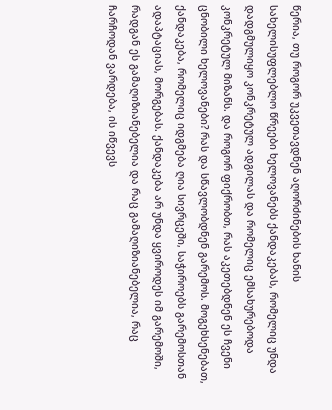წერია, თუ როგორ უკვეთავდნენ აღორძინების ხანის სახელისუფლებლო წრეები ხელოვანებს ქანდაკებას, რომელიც უნდა დადგმულიყო კონკრეტულ ადგილას და რომელიც ემსახურებოდა კონკრეტულ მიზანს. და როგორ ფიქრობთ, რას აკეთებდნენ ეს ჩვენი ცნობილი ხელოვანები? რას და სწავლობდნენ გარემოს. მოგეხსენებათ, ქანდაკება, რომელიც იდგმება ღია სივრცეში, საჭიროებს გარემოსთან ადაპტაციას, მორგებას. ქანდაკება არ უნდა ყვიროდეს იმ გარემოში, რადგან ეს გამაღიზიანებელია და რაც გამაღიზიანებელია, რაც ჩარჩოდან ვარდება, ის იწვევს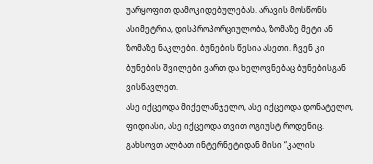უარყოფით დამოკიდებულებას. არავის მოსწონს ასიმეტრია, დისპროპორციულობა, ზომაზე მეტი ან ზომაზე ნაკლები. ბუნების წესია ასეთი. ჩვენ კი ბუნების შვილები ვართ და ხელოვნებაც ბუნებისგან ვისწავლეთ.
ასე იქცეოდა მიქელანჯელო, ასე იქცეოდა დონატელო, ფიდიასი, ასე იქცეოდა თვით ოგიუსტ როდენიც. გახსოვთ ალბათ ინტერნეტიდან მისი “კალის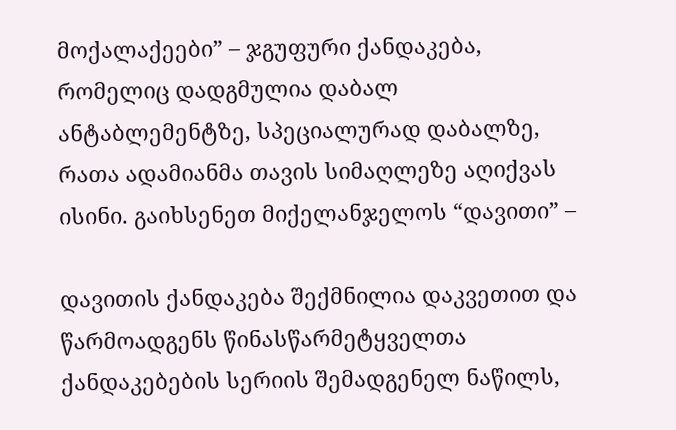მოქალაქეები” – ჯგუფური ქანდაკება, რომელიც დადგმულია დაბალ ანტაბლემენტზე, სპეციალურად დაბალზე, რათა ადამიანმა თავის სიმაღლეზე აღიქვას ისინი. გაიხსენეთ მიქელანჯელოს “დავითი” –

დავითის ქანდაკება შექმნილია დაკვეთით და წარმოადგენს წინასწარმეტყველთა ქანდაკებების სერიის შემადგენელ ნაწილს,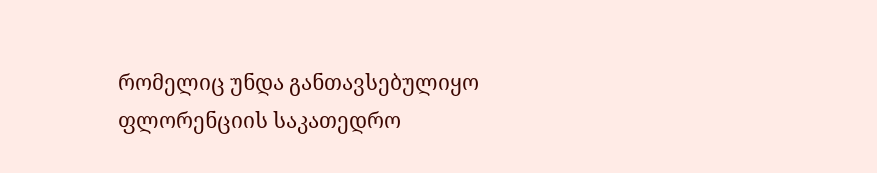რომელიც უნდა განთავსებულიყო ფლორენციის საკათედრო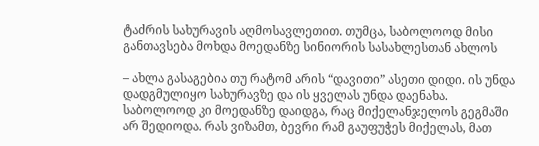ტაძრის სახურავის აღმოსავლეთით. თუმცა, საბოლოოდ მისი განთავსება მოხდა მოედანზე სინიორის სასახლესთან ახლოს

– ახლა გასაგებია თუ რატომ არის “დავითი” ასეთი დიდი. ის უნდა დადგმულიყო სახურავზე და ის ყველას უნდა დაენახა. საბოლოოდ კი მოედანზე დაიდგა, რაც მიქელანჯელოს გეგმაში არ შედიოდა. რას ვიზამთ, ბევრი რამ გაუფუჭეს მიქელას, მათ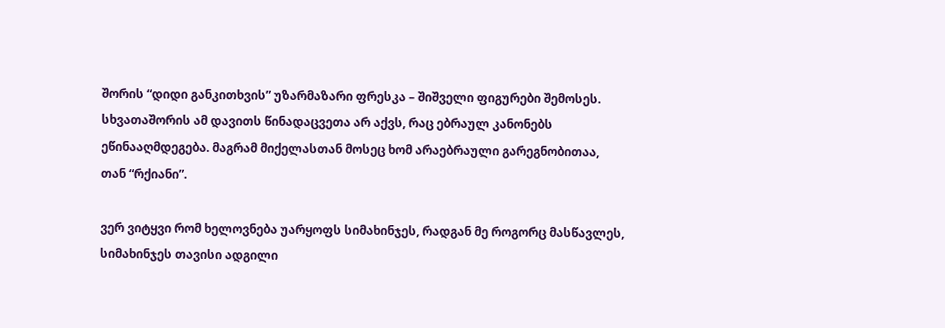შორის “დიდი განკითხვის” უზარმაზარი ფრესკა – შიშველი ფიგურები შემოსეს. სხვათაშორის ამ დავითს წინადაცვეთა არ აქვს, რაც ებრაულ კანონებს ეწინააღმდეგება. მაგრამ მიქელასთან მოსეც ხომ არაებრაული გარეგნობითაა, თან “რქიანი”.

ვერ ვიტყვი რომ ხელოვნება უარყოფს სიმახინჯეს, რადგან მე როგორც მასწავლეს, სიმახინჯეს თავისი ადგილი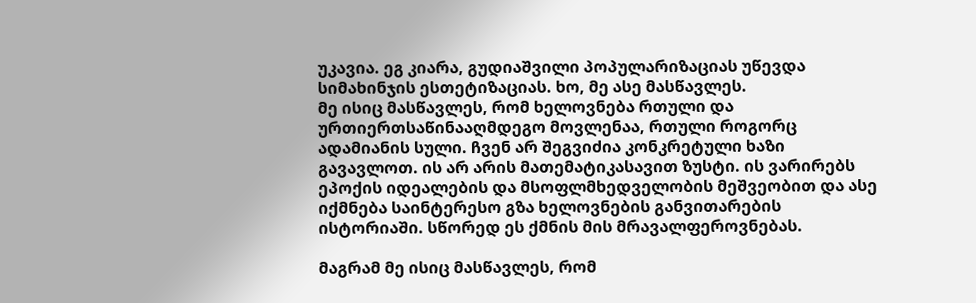უკავია. ეგ კიარა, გუდიაშვილი პოპულარიზაციას უწევდა სიმახინჯის ესთეტიზაციას. ხო, მე ასე მასწავლეს.
მე ისიც მასწავლეს, რომ ხელოვნება რთული და ურთიერთსაწინააღმდეგო მოვლენაა, რთული როგორც ადამიანის სული. ჩვენ არ შეგვიძია კონკრეტული ხაზი გავავლოთ. ის არ არის მათემატიკასავით ზუსტი. ის ვარირებს ეპოქის იდეალების და მსოფლმხედველობის მეშვეობით და ასე იქმნება საინტერესო გზა ხელოვნების განვითარების ისტორიაში. სწორედ ეს ქმნის მის მრავალფეროვნებას.

მაგრამ მე ისიც მასწავლეს, რომ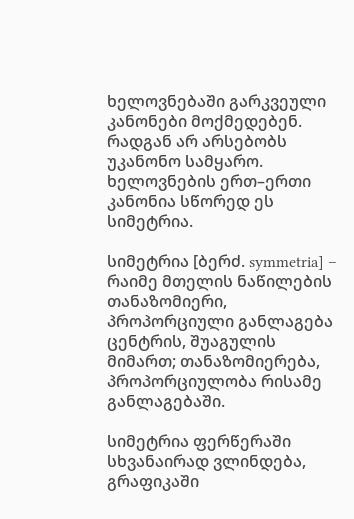ხელოვნებაში გარკვეული კანონები მოქმედებენ. რადგან არ არსებობს უკანონო სამყარო. ხელოვნების ერთ–ერთი კანონია სწორედ ეს სიმეტრია.

სიმეტრია [ბერძ. symmetria] – რაიმე მთელის ნაწილების თანაზომიერი, პროპორციული განლაგება ცენტრის, შუაგულის მიმართ; თანაზომიერება, პროპორციულობა რისამე განლაგებაში.

სიმეტრია ფერწერაში სხვანაირად ვლინდება, გრაფიკაში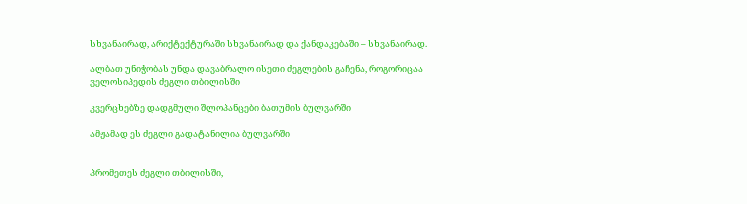სხვანაირად, არიქტექტურაში სხვანაირად და ქანდაკებაში – სხვანაირად.

ალბათ უნიჭობას უნდა დავაბრალო ისეთი ძეგლების გაჩენა, როგორიცაა
ველოსიპედის ძეგლი თბილისში

კვერცხებზე დადგმული შლოპანცები ბათუმის ბულვარში

ამჟამად ეს ძეგლი გადატანილია ბულვარში


პრომეთეს ძეგლი თბილისში,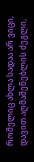რომელიც ახლა სადაა არ ვიცი,
დავით აღმაშენებლის ძეგლი,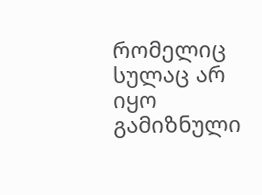რომელიც სულაც არ იყო გამიზნული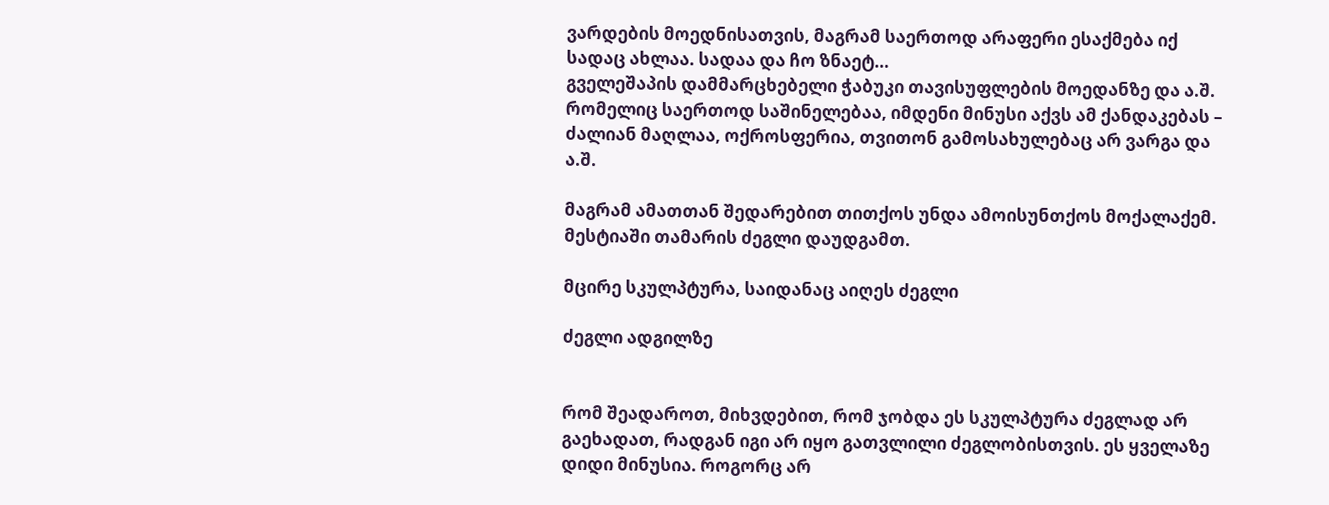ვარდების მოედნისათვის, მაგრამ საერთოდ არაფერი ესაქმება იქ სადაც ახლაა. სადაა და ჩო ზნაეტ…
გველეშაპის დამმარცხებელი ჭაბუკი თავისუფლების მოედანზე და ა.შ. რომელიც საერთოდ საშინელებაა, იმდენი მინუსი აქვს ამ ქანდაკებას – ძალიან მაღლაა, ოქროსფერია, თვითონ გამოსახულებაც არ ვარგა და ა.შ.

მაგრამ ამათთან შედარებით თითქოს უნდა ამოისუნთქოს მოქალაქემ. მესტიაში თამარის ძეგლი დაუდგამთ.

მცირე სკულპტურა, საიდანაც აიღეს ძეგლი

ძეგლი ადგილზე


რომ შეადაროთ, მიხვდებით, რომ ჯობდა ეს სკულპტურა ძეგლად არ გაეხადათ, რადგან იგი არ იყო გათვლილი ძეგლობისთვის. ეს ყველაზე დიდი მინუსია. როგორც არ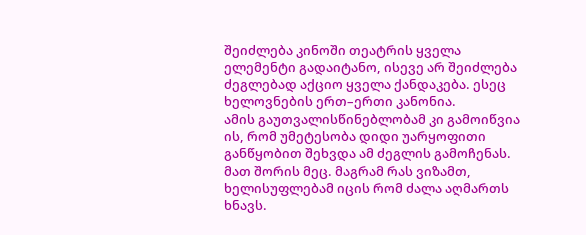შეიძლება კინოში თეატრის ყველა ელემენტი გადაიტანო, ისევე არ შეიძლება ძეგლებად აქციო ყველა ქანდაკება. ესეც ხელოვნების ერთ–ერთი კანონია.
ამის გაუთვალისწინებლობამ კი გამოიწვია ის, რომ უმეტესობა დიდი უარყოფითი განწყობით შეხვდა ამ ძეგლის გამოჩენას. მათ შორის მეც. მაგრამ რას ვიზამთ, ხელისუფლებამ იცის რომ ძალა აღმართს ხნავს.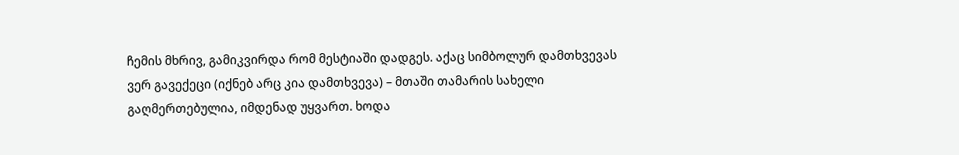ჩემის მხრივ, გამიკვირდა რომ მესტიაში დადგეს. აქაც სიმბოლურ დამთხვევას ვერ გავექეცი (იქნებ არც კია დამთხვევა) – მთაში თამარის სახელი გაღმერთებულია, იმდენად უყვართ. ხოდა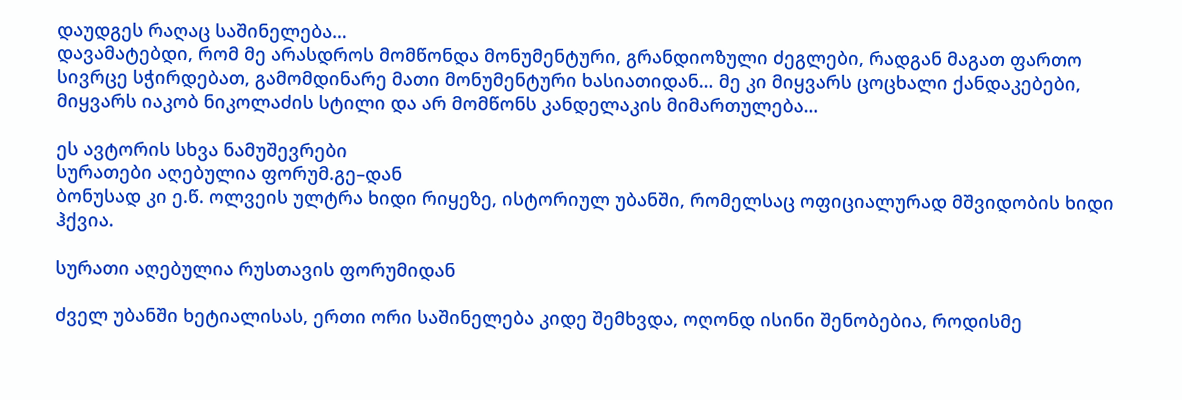დაუდგეს რაღაც საშინელება…
დავამატებდი, რომ მე არასდროს მომწონდა მონუმენტური, გრანდიოზული ძეგლები, რადგან მაგათ ფართო სივრცე სჭირდებათ, გამომდინარე მათი მონუმენტური ხასიათიდან… მე კი მიყვარს ცოცხალი ქანდაკებები, მიყვარს იაკობ ნიკოლაძის სტილი და არ მომწონს კანდელაკის მიმართულება…

ეს ავტორის სხვა ნამუშევრები
სურათები აღებულია ფორუმ.გე–დან
ბონუსად კი ე.წ. ოლვეის ულტრა ხიდი რიყეზე, ისტორიულ უბანში, რომელსაც ოფიციალურად მშვიდობის ხიდი ჰქვია.

სურათი აღებულია რუსთავის ფორუმიდან

ძველ უბანში ხეტიალისას, ერთი ორი საშინელება კიდე შემხვდა, ოღონდ ისინი შენობებია, როდისმე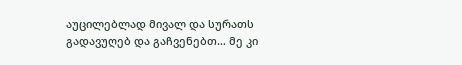აუცილებლად მივალ და სურათს გადავუღებ და გაჩვენებთ… მე კი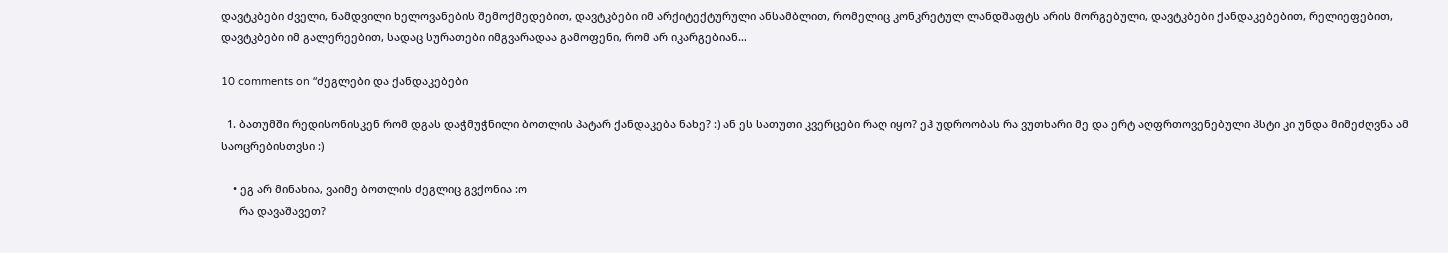დავტკბები ძველი, ნამდვილი ხელოვანების შემოქმედებით, დავტკბები იმ არქიტექტურული ანსამბლით, რომელიც კონკრეტულ ლანდშაფტს არის მორგებული, დავტკბები ქანდაკებებით, რელიეფებით, დავტკბები იმ გალერეებით, სადაც სურათები იმგვარადაა გამოფენი, რომ არ იკარგებიან…

10 comments on “ძეგლები და ქანდაკებები

  1. ბათუმში რედისონისკენ რომ დგას დაჭმუჭნილი ბოთლის პატარ ქანდაკება ნახე? :) ან ეს სათუთი კვერცები რაღ იყო? ეჰ უდროობას რა ვუთხარი მე და ერტ აღფრთოვენებული პსტი კი უნდა მიმეძღვნა ამ საოცრებისთვსი :)

    • ეგ არ მინახია, ვაიმე ბოთლის ძეგლიც გვქონია :ო
      რა დავაშავეთ?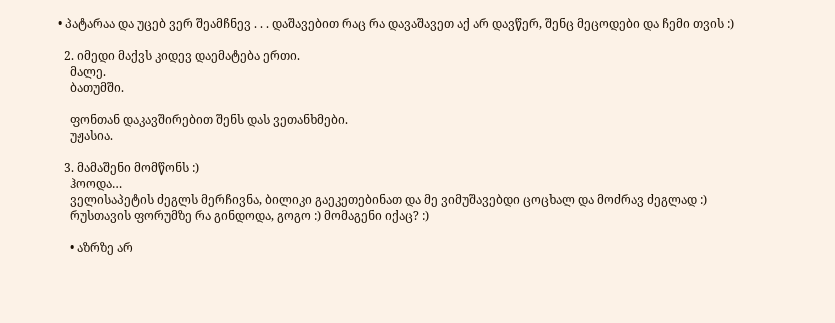• პატარაა და უცებ ვერ შეამჩნევ . . . დაშავებით რაც რა დავაშავეთ აქ არ დავწერ, შენც მეცოდები და ჩემი თვის :)

  2. იმედი მაქვს კიდევ დაემატება ერთი.
    მალე.
    ბათუმში.

    ფონთან დაკავშირებით შენს დას ვეთანხმები.
    უჟასია.

  3. მამაშენი მომწონს :)
    ჰოოდა…
    ველისაპეტის ძეგლს მერჩივნა, ბილიკი გაეკეთებინათ და მე ვიმუშავებდი ცოცხალ და მოძრავ ძეგლად :)
    რუსთავის ფორუმზე რა გინდოდა, გოგო :) მომაგენი იქაც? :)

    • აზრზე არ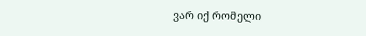ვარ იქ რომელი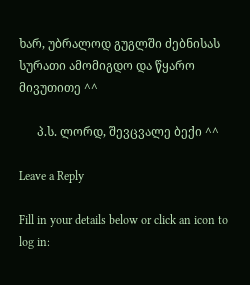ხარ, უბრალოდ გუგლში ძებნისას სურათი ამომიგდო და წყარო მივუთითე ^^

      პ.ს. ლორდ, შევცვალე ბექი ^^

Leave a Reply

Fill in your details below or click an icon to log in: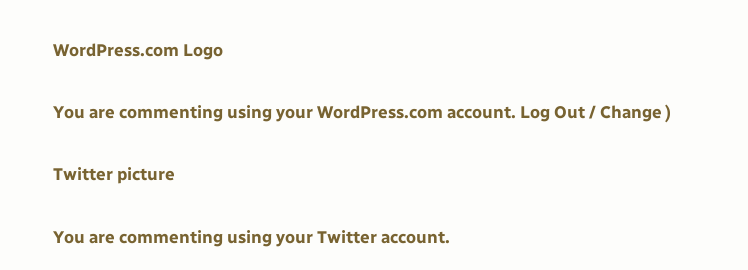WordPress.com Logo

You are commenting using your WordPress.com account. Log Out / Change )

Twitter picture

You are commenting using your Twitter account.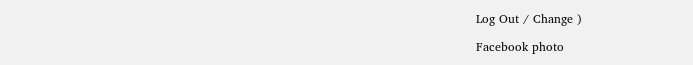Log Out / Change )

Facebook photo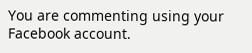You are commenting using your Facebook account.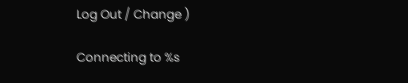Log Out / Change )

Connecting to %s